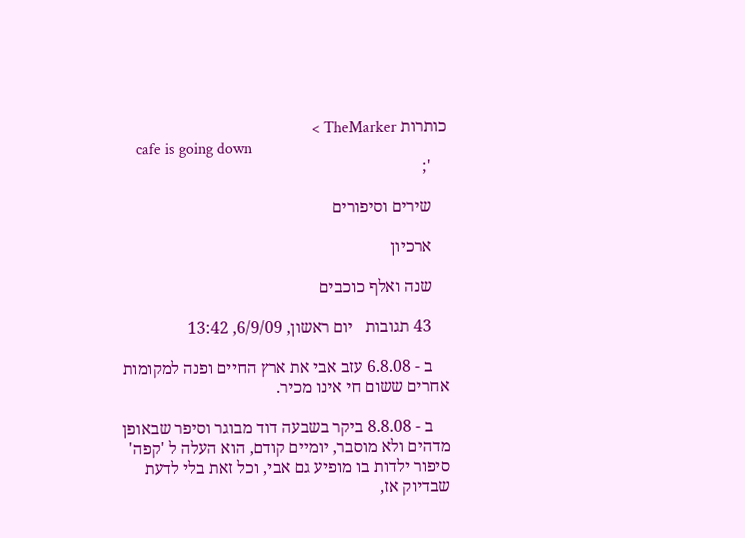כותרות TheMarker >
    cafe is going down
    ';

    שירים וסיפורים

    ארכיון

    שנה ואלף כוכבים

    43 תגובות   יום ראשון, 6/9/09, 13:42

    ב - 6.8.08 עזב אבי את ארץ החיים ופנה למקומות אחרים ששום חי אינו מכיר.

    ב - 8.8.08 ביקר בשבעה דוד מבוגר וסיפר שבאופן מדהים ולא מוסבר, יומיים קודם, הוא העלה ל 'קפה' סיפור ילדות בו מופיע גם אבי, וכל זאת בלי לדעת שבדיוק אז,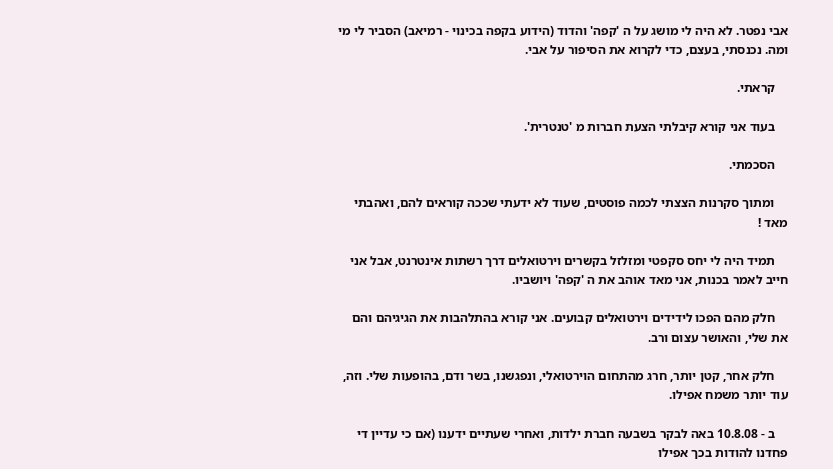אבי נפטר. לא היה לי מושג על ה 'קפה' והדוד (הידוע בקפה בכינוי - רמיאב) הסביר לי מי ומה. נכנסתי, בעצם, כדי לקרוא את הסיפור על אבי.

    קראתי.

    בעוד אני קורא קיבלתי הצעת חברות מ 'טנטרית'.

    הסכמתי.

    ומתוך סקרנות הצצתי לכמה פוסטים, שעוד לא ידעתי שככה קוראים להם, ואהבתי מאד !

    תמיד היה לי יחס סקפטי ומזלזל בקשרים וירטואלים דרך רשתות אינטרנט, אבל אני חייב לאמר בכנות, אני מאד אוהב את ה 'קפה' ויושביו.

    חלק מהם הפכו לידידים וירטואלים קבועים. אני קורא בהתלהבות את הגיגיהם והם את שלי, והאושר עצום ורב.

    חלק אחר, קטן יותר, חרג מהתחום הוירטואלי, ונפגשנו, בשר ודם, בהופעות שלי. וזה, עוד יותר משמח אפילו.

    ב - 10.8.08 באה לבקר בשבעה חברת ילדות, ואחרי שעתיים ידענו (אם כי עדיין די פחדנו להודות בכך אפילו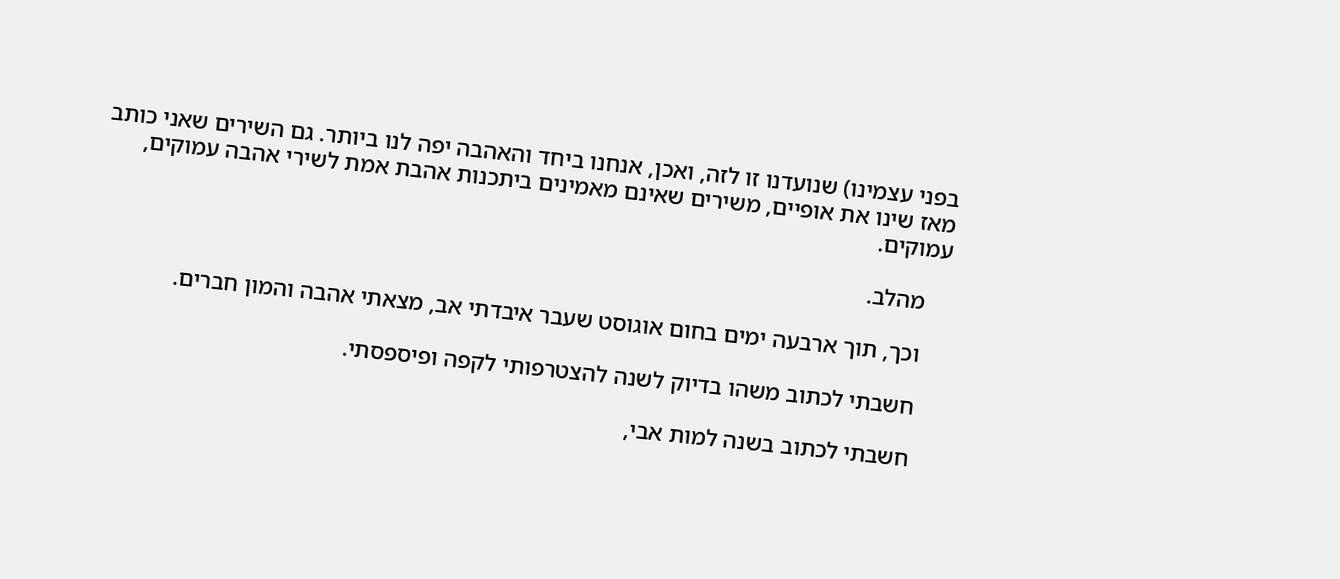בפני עצמינו) שנועדנו זו לזה, ואכן, אנחנו ביחד והאהבה יפה לנו ביותר. גם השירים שאני כותב מאז שינו את אופיים, משירים שאינם מאמינים ביתכנות אהבת אמת לשירי אהבה עמוקים, עמוקים.

    מהלב.

    וכך, תוך ארבעה ימים בחום אוגוסט שעבר איבדתי אב, מצאתי אהבה והמון חברים.

    חשבתי לכתוב משהו בדיוק לשנה להצטרפותי לקפה ופיספסתי.

    חשבתי לכתוב בשנה למות אבי,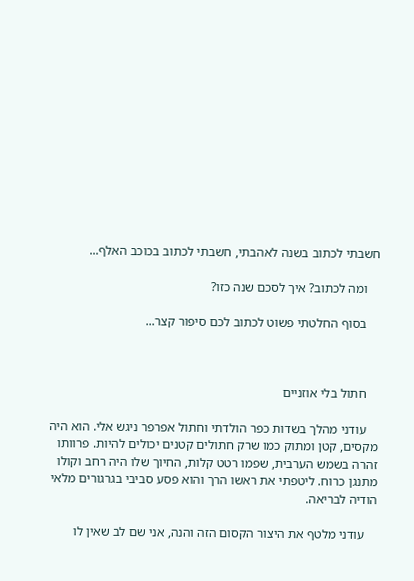חשבתי לכתוב בשנה לאהבתי, חשבתי לכתוב בכוכב האלף...

    ומה לכתוב? איך לסכם שנה כזו?

    בסוף החלטתי פשוט לכתוב לכם סיפור קצר...



    חתול בלי אוזניים

    עודני מהלך בשדות כפר הולדתי וחתול אפרפר ניגש אלי. הוא היה מקסים, קטן ומתוק כמו שרק חתולים קטנים יכולים להיות. פרוותו זהרה בשמש הערבית, שפמו רטט קלות, החיוך שלו היה רחב וקולו מתנגן כרוח. ליטפתי את ראשו הרך והוא פסע סביבי בגרגורים מלאי הודיה לבריאה.

    עודני מלטף את היצור הקסום הזה והנה, אני שם לב שאין לו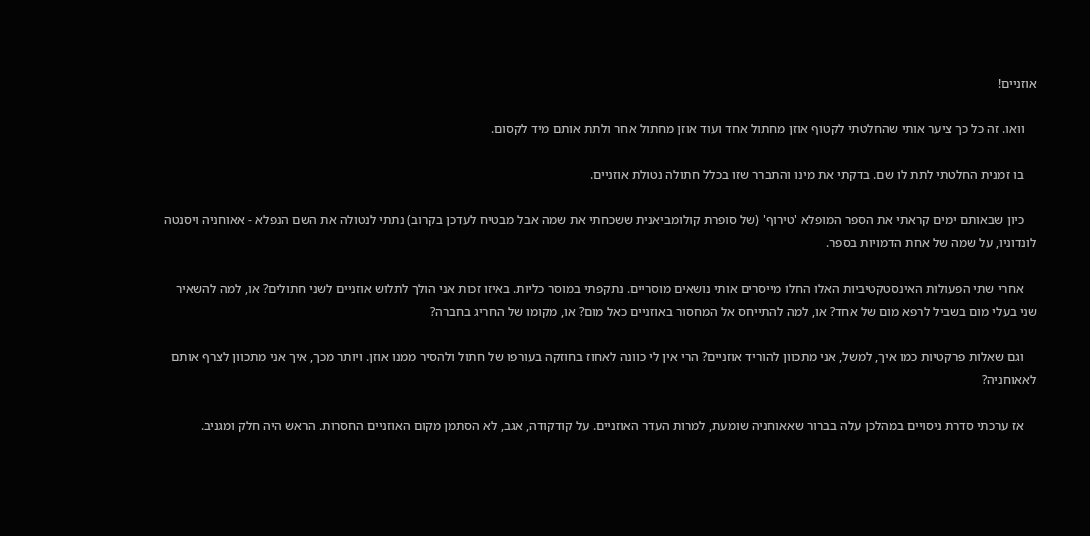אוזניים!

    וואו. זה כל כך ציער אותי שהחלטתי לקטוף אוזן מחתול אחד ועוד אוזן מחתול אחר ולתת אותם מיד לקסום.

    בו זמנית החלטתי לתת לו שם. בדקתי את מינו והתברר שזו בכלל חתולה נטולת אוזניים.

    כיון שבאותם ימים קראתי את הספר המופלא 'טירוף' (של סופרת קולומביאנית ששכחתי את שמה אבל מבטיח לעדכן בקרוב) נתתי לנטולה את השם הנפלא - אאוחניה ויסנטה לונדוניו, על שמה של אחת הדמויות בספר.

    אחרי שתי הפעולות האינסטקטיביות האלו החלו מייסרים אותי נושאים מוסריים. נתקפתי במוסר כליות. באיזו זכות אני הולך לתלוש אוזניים לשני חתולים? או, למה להשאיר שני בעלי מום בשביל לרפא מום של אחד? או, למה להתייחס אל המחסור באוזניים כאל מום? או, מקומו של החריג בחברה?

    וגם שאלות פרקטיות כמו איך, למשל, אני מתכוון להוריד אוזניים? הרי אין לי כוונה לאחוז בחוזקה בעורפו של חתול ולהסיר ממנו אוזן. ויותר מכך, איך אני מתכוון לצרף אותם לאאוחניה?

    אז ערכתי סדרת ניסויים במהלכן עלה בברור שאאוחניה שומעת, למרות העדר האוזניים. על קודקודה, אגב, לא הסתמן מקום האוזניים החסרות. הראש היה חלק ומגניב.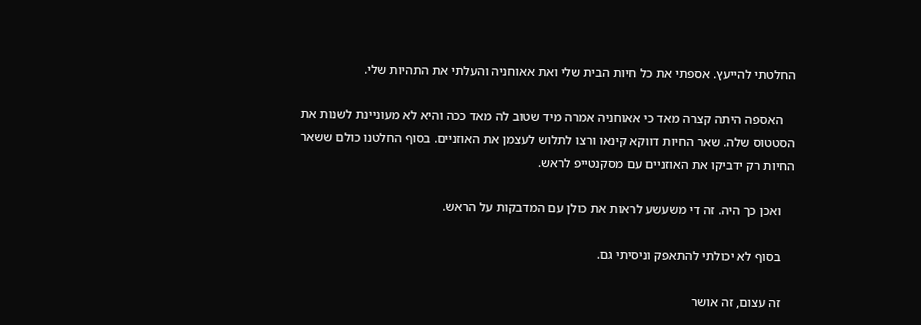החלטתי להייעץ. אספתי את כל חיות הבית שלי ואת אאוחניה והעלתי את התהיות שלי.

    האספה היתה קצרה מאד כי אאוחניה אמרה מיד שטוב לה מאד ככה והיא לא מעוניינת לשנות את הסטטוס שלה. שאר החיות דווקא קינאו ורצו לתלוש לעצמן את האוזניים. בסוף החלטנו כולם ששאר החיות רק ידביקו את האוזניים עם מסקנטייפ לראש.

    ואכן כך היה. זה די משעשע לראות את כולן עם המדבקות על הראש.

    בסוף לא יכולתי להתאפק וניסיתי גם.

    זה עצום, זה אושר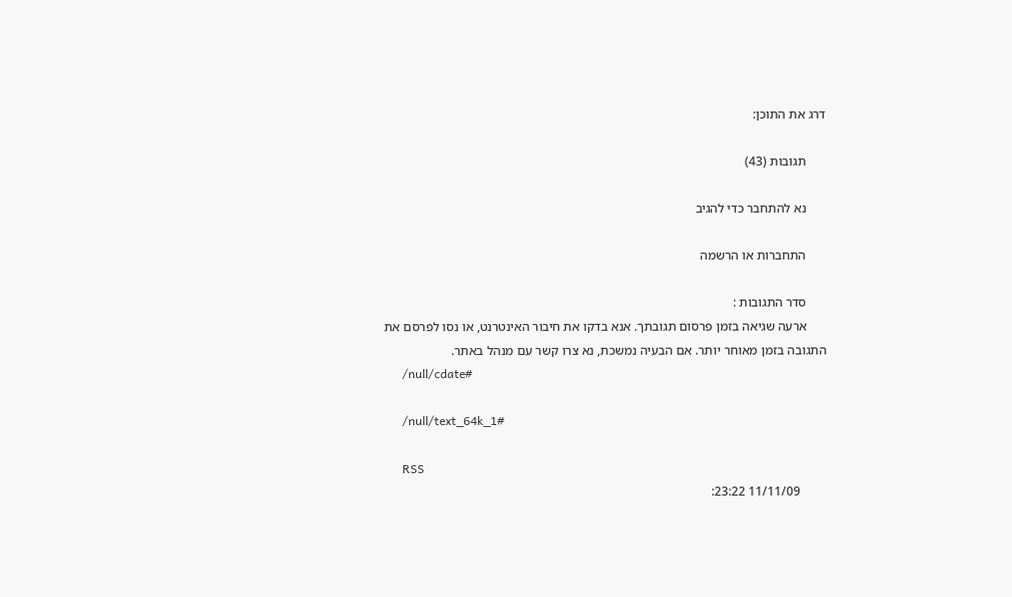דרג את התוכן:

      תגובות (43)

      נא להתחבר כדי להגיב

      התחברות או הרשמה

      סדר התגובות :
      ארעה שגיאה בזמן פרסום תגובתך. אנא בדקו את חיבור האינטרנט, או נסו לפרסם את התגובה בזמן מאוחר יותר. אם הבעיה נמשכת, נא צרו קשר עם מנהל באתר.
      /null/cdate#

      /null/text_64k_1#

      RSS
        11/11/09 23:22: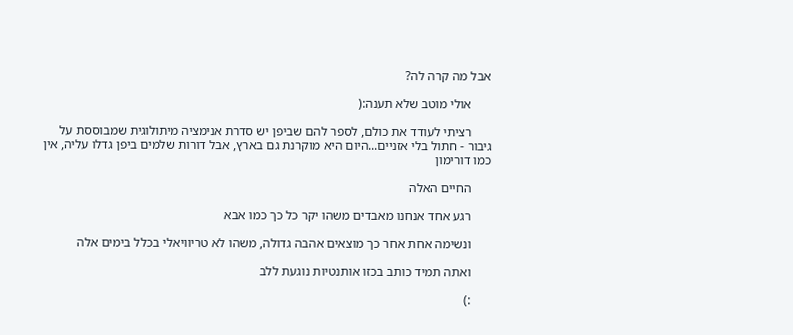אבל מה קרה לה?

      אולי מוטב שלא תענה:(

      רציתי לעודד את כולם, לספר להם שביפן יש סדרת אנימציה מיתולוגית שמבוססת על גיבור - חתול בלי אזניים...היום היא מוקרנת גם בארץ, אבל דורות שלמים ביפן גדלו עליה, אין כמו דורימון

      החיים האלה

      רגע אחד אנחנו מאבדים משהו יקר כל כך כמו אבא

      ונשימה אחת אחר כך מוצאים אהבה גדולה, משהו לא טריוויאלי בכלל בימים אלה

      ואתה תמיד כותב בכזו אותנטיות נוגעת ללב

      :)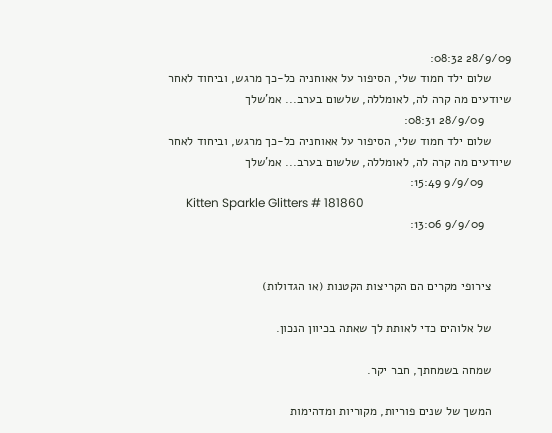28/9/09 08:32:
      שלום ילד חמוד שלי, הסיפור על אאוחניה כל-כך מרגש, וביחוד לאחר שיודעים מה קרה לה, לאומללה, שלשום בערב... אמ'שלך
        28/9/09 08:31:
      שלום ילד חמוד שלי, הסיפור על אאוחניה כל-כך מרגש, וביחוד לאחר שיודעים מה קרה לה, לאומללה, שלשום בערב... אמ'שלך
        9/9/09 15:49:
      Kitten Sparkle Glitters # 181860
        9/9/09 13:06:


      צירופי מקרים הם הקריצות הקטנות (או הגדולות)

      של אלוהים כדי לאותת לך שאתה בכיוון הנכון.

      שמחה בשמחתך, חבר יקר.

      המשך של שנים פוריות, מקוריות ומדהימות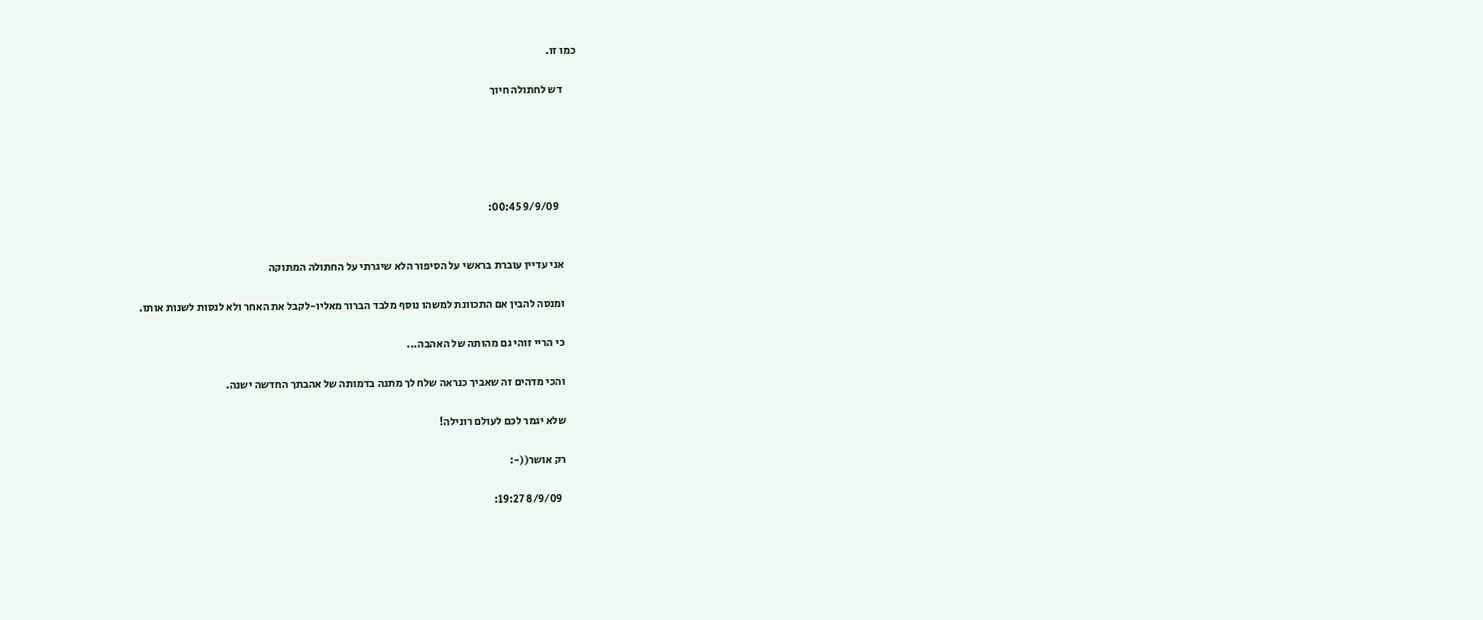כמו זו.

      דש לחתולה חיוך





        9/9/09 00:45:


      אני עדיין עוברת בראשי על הסיפור הלא שיגרתי על החתולה המתוקה

      ומנסה להבין אם התכוונת למשהו נוסף מלבד הברור מאליו-לקבל את האחר ולא לנסות לשנות אותו.

      כי הריי זוהי גם מהותה של האהבה...

      והכי מדהים זה שאביך כנראה שלח לך מתנה בדמותה של אהבתך החדשה ישנה.

      שלא יגמר לכם לעולם רונילה!

      רק אושר((-:

        8/9/09 19:27: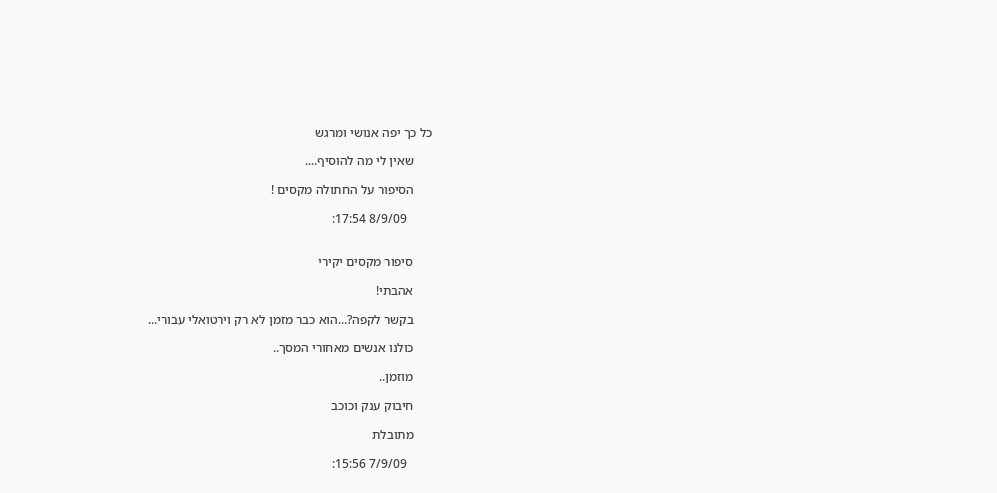כל כך יפה אנושי ומרגש

      שאין לי מה להוסיף....

      הסיפור על החתולה מקסים !

        8/9/09 17:54:


      סיפור מקסים יקירי

      אהבתי!

      בקשר לקפה?...הוא כבר מזמן לא רק וירטואלי עבורי...

      כולנו אנשים מאחורי המסך..

      מוזמן..

      חיבוק ענק וכוכב

      מתובלת

        7/9/09 15:56: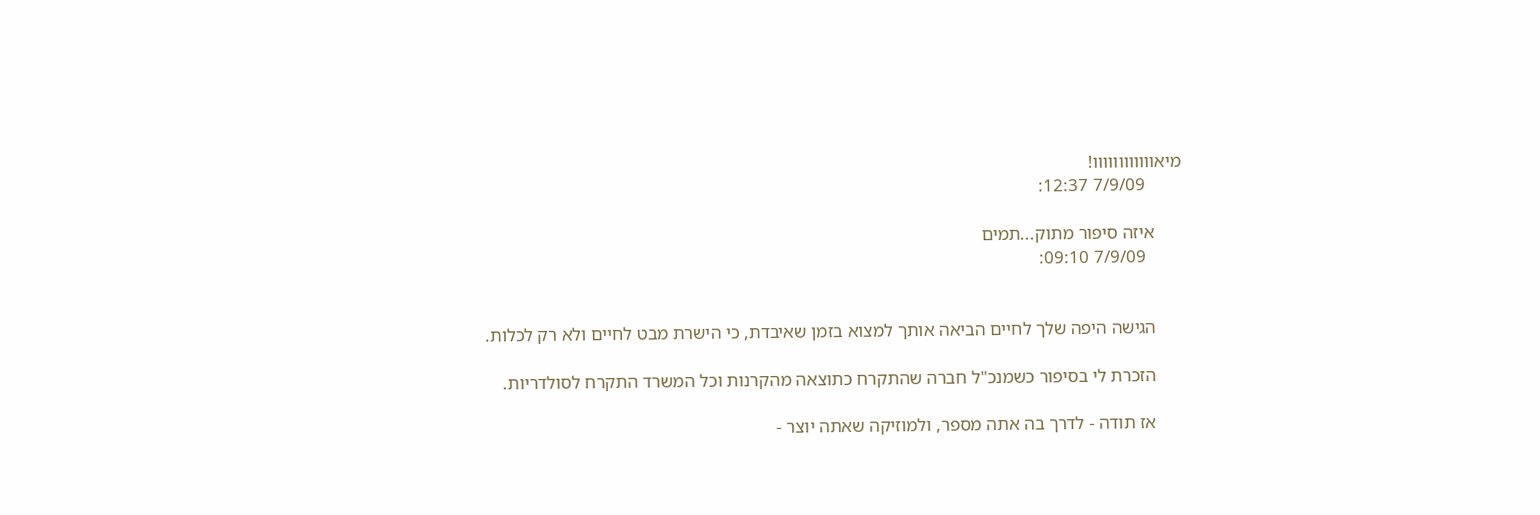מיאוווווווווווו!
        7/9/09 12:37:

      איזה סיפור מתוק...תמים
        7/9/09 09:10:


      הגישה היפה שלך לחיים הביאה אותך למצוא בזמן שאיבדת, כי הישרת מבט לחיים ולא רק לכלות.

      הזכרת לי בסיפור כשמנכ"ל חברה שהתקרח כתוצאה מהקרנות וכל המשרד התקרח לסולדריות.

      אז תודה - לדרך בה אתה מספר, ולמוזיקה שאתה יוצר -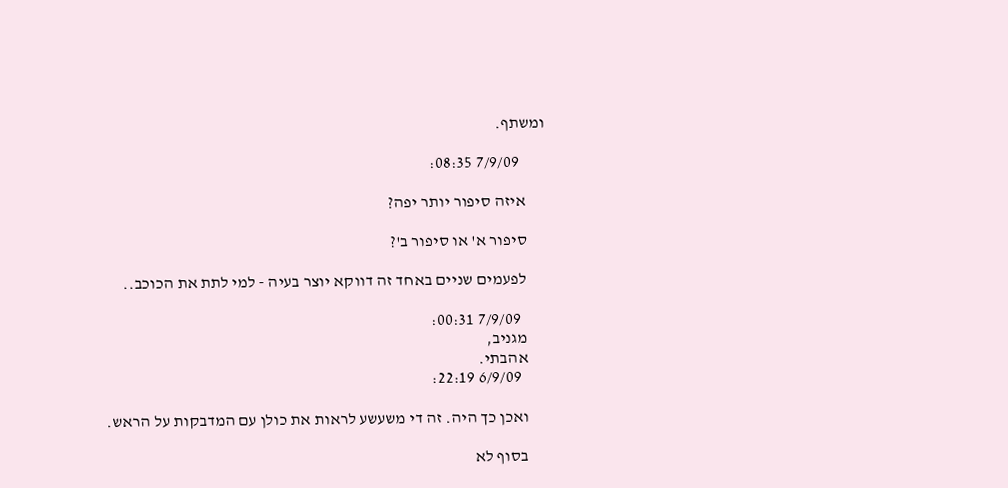ומשתף.

        7/9/09 08:35:

      איזה סיפור יותר יפה?

      סיפור א' או סיפור ב'?

      לפעמים שניים באחד זה דווקא יוצר בעיה - למי לתת את הכוכב..

        7/9/09 00:31:
      מגניב,
      אהבתי.
        6/9/09 22:19:

      ואכן כך היה. זה די משעשע לראות את כולן עם המדבקות על הראש.

      בסוף לא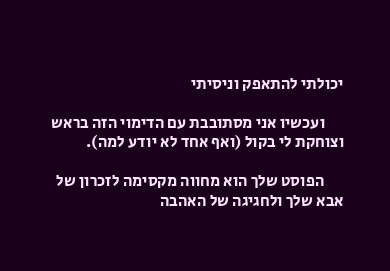יכולתי להתאפק וניסיתי

      ועכשיו אני מסתובבת עם הדימוי הזה בראש וצוחקת לי בקול (ואף אחד לא יודע למה).

      הפוסט שלך הוא מחווה מקסימה לזכרון של אבא שלך ולחגיגה של האהבה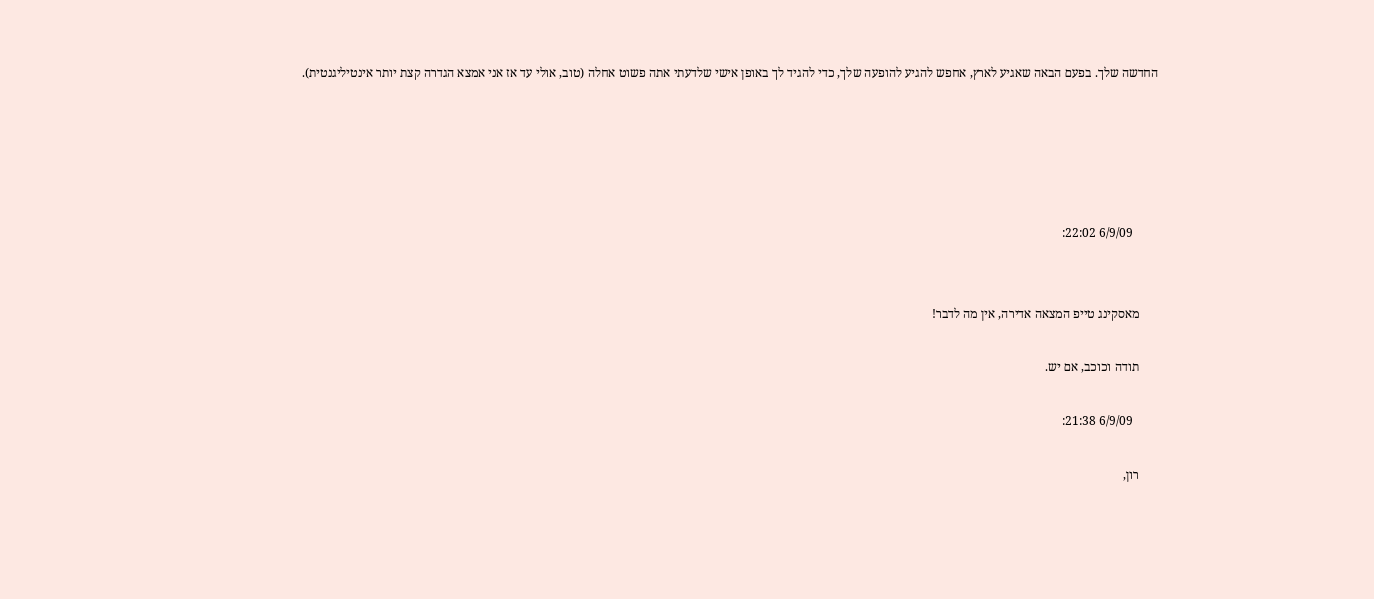החדשה שלך. בפעם הבאה שאגיע לארץ, אחפש להגיע להופעה שלך, כדי להגיד לך באופן אישי שלדעתי אתה פשוט אחלה (טוב, אולי עד אז אני אמצא הגדרה קצת יותר אינטיליגנטית).





        6/9/09 22:02:


      מאסקינג טייפ המצאה אדירה, אין מה לדבר!

      תודה וכוכב, אם יש.

        6/9/09 21:38:

      רון,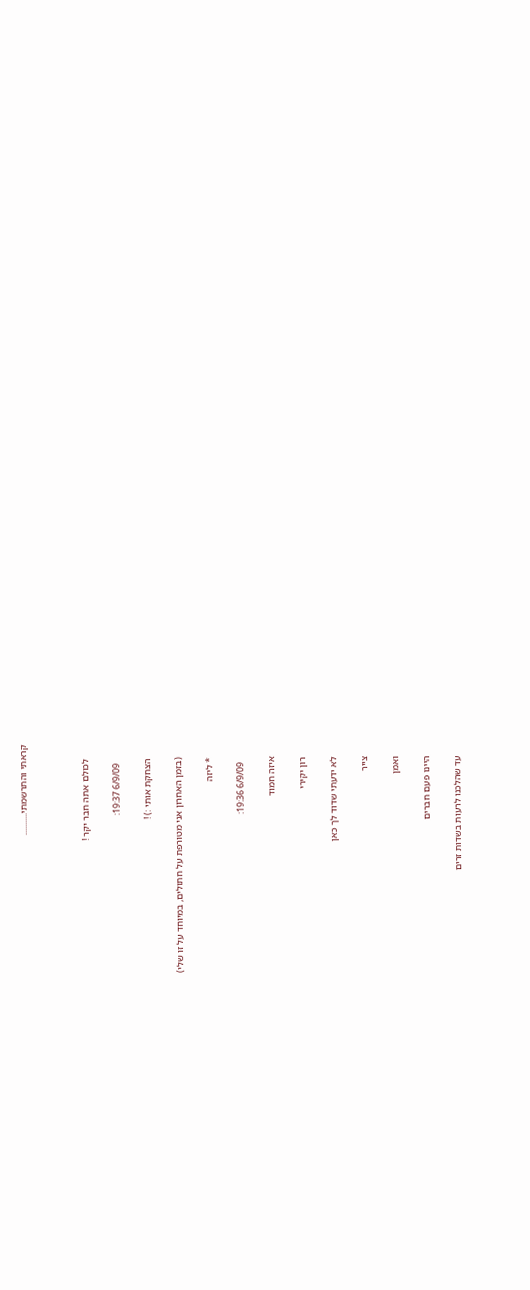קראתי והתרשמתי...........



      לכולם אתה חבר יקר !

        6/9/09 19:37:

      הצחקת אותי :) !

      (בזמן האחרון אני מטורפת על חתולים, במיוחד על זו שלי)

      * ליזה

        6/9/09 19:36:

      איזה חמוד

      רון יקירי

      לא ידעתי שדוד לך כאן

      צייר

      ואמן

      היינו פעם חברים

      עד שהלכנו לרעות בשדות זרים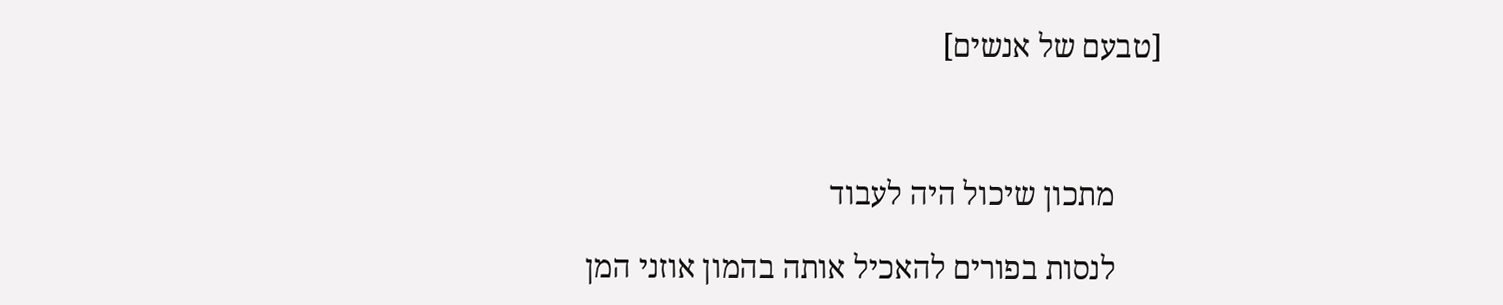[טבעם של אנשים]



      מתכון שיכול היה לעבוד

      לנסות בפורים להאכיל אותה בהמון אוזני המן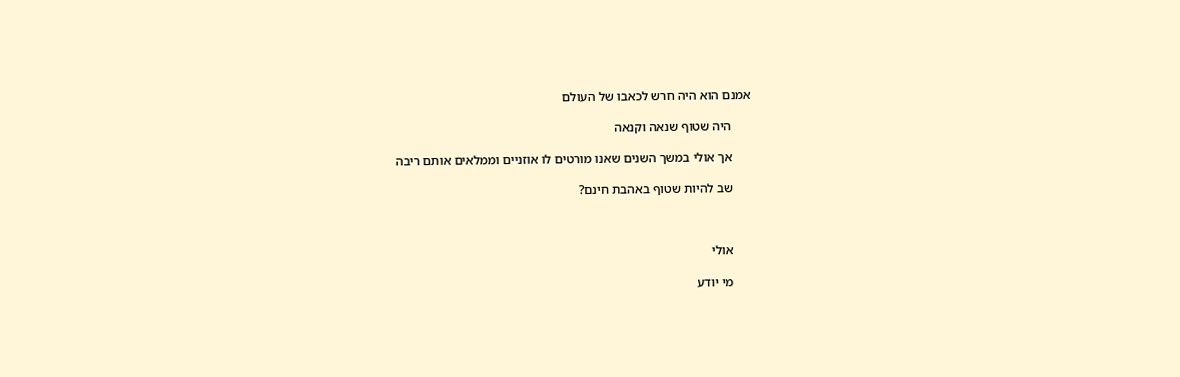אמנם הוא היה חרש לכאבו של העולם

      היה שטוף שנאה וקנאה

      אך אולי במשך השנים שאנו מורטים לו אוזניים וממלאים אותם ריבה

      שב להיות שטוף באהבת חינם?



      אולי

      מי יודע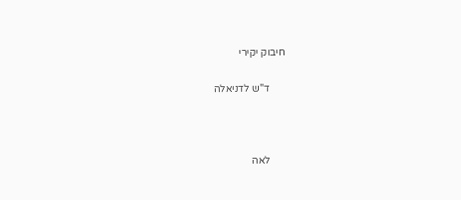חיבוק יקירי

      ד"ש לדניאלה



      לאה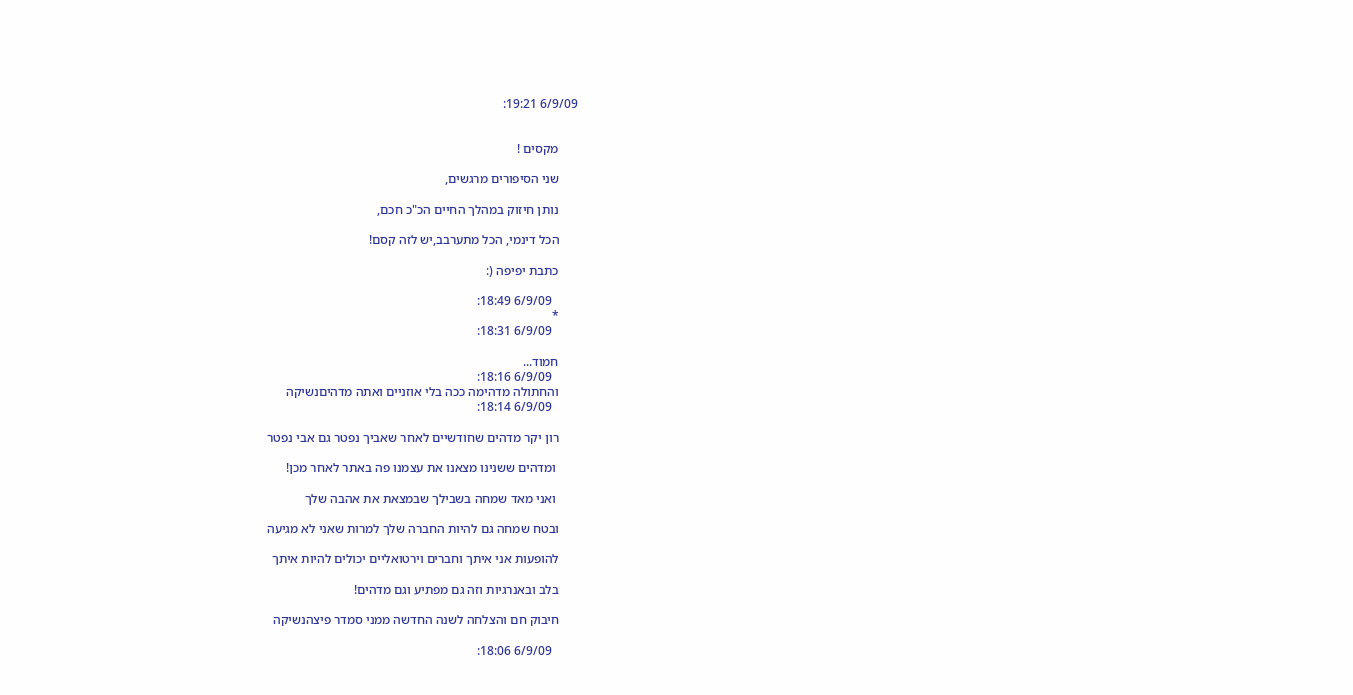6/9/09 19:21:


      מקסים !

      שני הסיפורים מרגשים,

      נותן חיזוק במהלך החיים הכ"כ חכם,

      הכל דינמי, הכל מתערבב,יש לזה קסם!

      כתבת יפיפה (:

        6/9/09 18:49:
      *
        6/9/09 18:31:

      חמוד...
        6/9/09 18:16:
      והחתולה מדהימה ככה בלי אוזניים ואתה מדהיםנשיקה
        6/9/09 18:14:

      רון יקר מדהים שחודשיים לאחר שאביך נפטר גם אבי נפטר

       ומדהים ששנינו מצאנו את עצמנו פה באתר לאחר מכן!

       ואני מאד שמחה בשבילך שבמצאת את אהבה שלך

      ובטח שמחה גם להיות החברה שלך למרות שאני לא מגיעה

      להופעות אני איתך וחברים וירטואליים יכולים להיות איתך

      בלב ובאנרגיות וזה גם מפתיע וגם מדהים!

      חיבוק חם והצלחה לשנה החדשה ממני סמדר פיצהנשיקה

        6/9/09 18:06: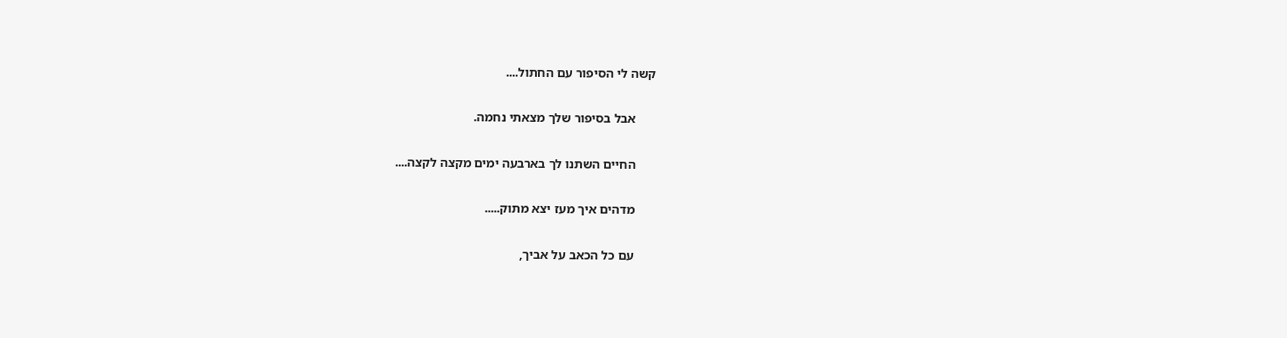קשה לי הסיפור עם החתול....

      אבל בסיפור שלך מצאתי נחמה.

      החיים השתנו לך בארבעה ימים מקצה לקצה....

      מדהים איך מעז יצא מתוק.....

      עם כל הכאב על אביך,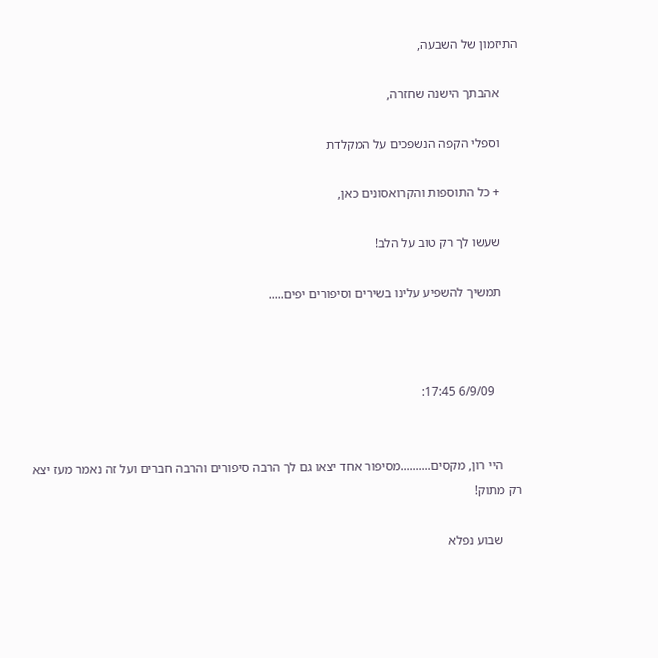התיזמון של השבעה,

      אהבתך הישנה שחזרה,

      וספלי הקפה הנשפכים על המקלדת

      + כל התוספות והקרואסונים כאן,

      שעשו לך רק טוב על הלב!

      תמשיך להשפיע עלינו בשירים וסיפורים יפים.....



        6/9/09 17:45:


      היי רון, מקסים..........מסיפור אחד יצאו גם לך הרבה סיפורים והרבה חברים ועל זה נאמר מעז יצא רק מתוק!

      שבוע נפלא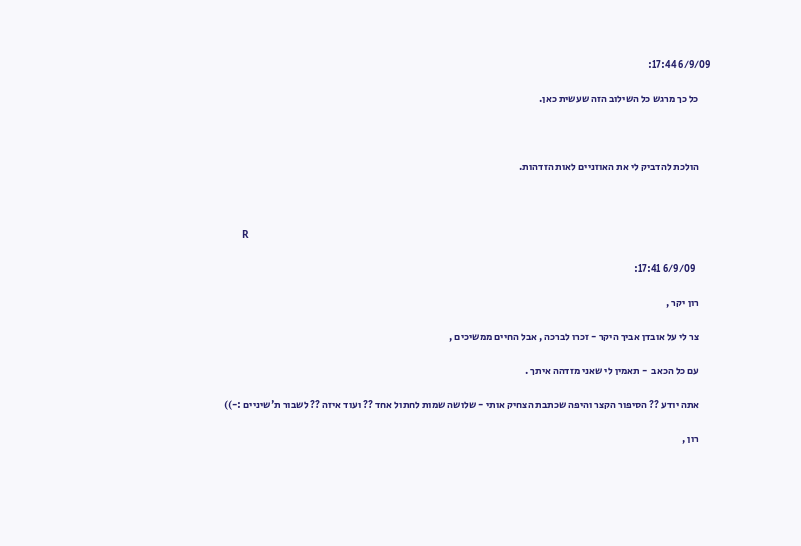6/9/09 17:44:

      כל כך מרגש כל השילוב הזה שעשית כאן.



      הולכת להדביק לי את האוזניים לאות הזדהות.



      R

        6/9/09 17:41:

      רון יקר ,

      צר לי על אובדן אביך היקר - זכרו לברכה , אבל החיים ממשיכים ,

      עם כל הכאב  - תאמין לי שאני מזדהה איתך .

      אתה יודע ?? הסיפור הקצר והיפה שכתבת הצחיק אותי - שלושה שמות לחתול אחד ?? ועוד איזה ?? לשבור ת'שיניים :-))

      רון ,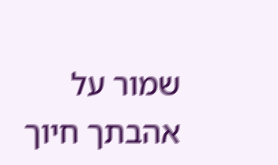שמור על אהבתך חיוך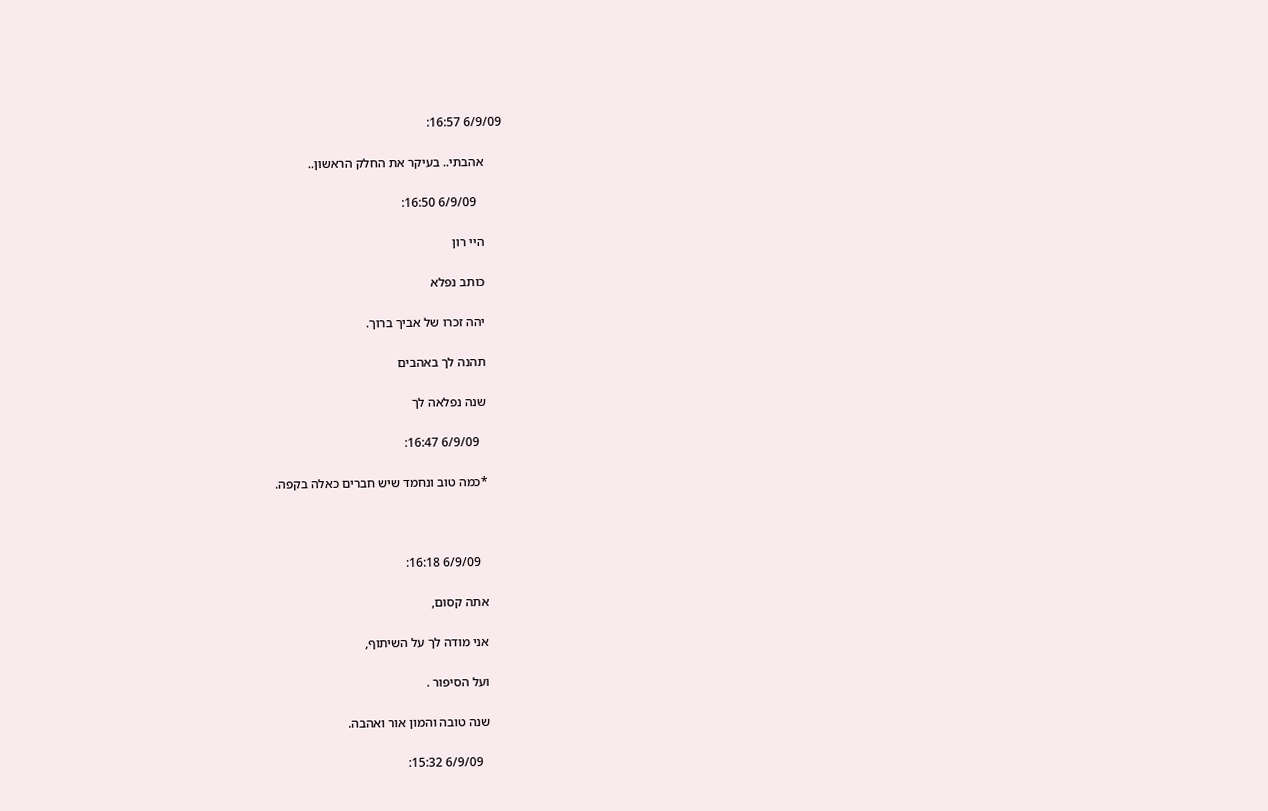6/9/09 16:57:

      אהבתי.. בעיקר את החלק הראשון..

        6/9/09 16:50:

      היי רון

      כותב נפלא

      יהה זכרו של אביך ברוך.

      תהנה לך באהבים

      שנה נפלאה לך

        6/9/09 16:47:

      *כמה טוב ונחמד שיש חברים כאלה בקפה.



        6/9/09 16:18:

      אתה קסום,

      אני מודה לך על השיתוף,

      ועל הסיפור .

      שנה טובה והמון אור ואהבה.

        6/9/09 15:32: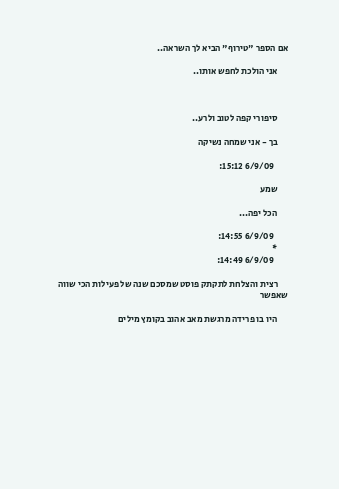אם הספר "טירוף" הביא לך השראה..

      אני הולכת לחפש אותו..



      סיפורי קפה לטוב ולרע..

      בך - אני שמחה נשיקה

        6/9/09 15:12:

      שמע

      הכל יפה...

        6/9/09 14:55:
      *
        6/9/09 14:49:

      רצית והצלחת לתקתק פוסט שמסכם שנה של פעילות הכי שווה שאפשר

      היו בו פרידה מרגשת מאב אהוב בקומץ מילים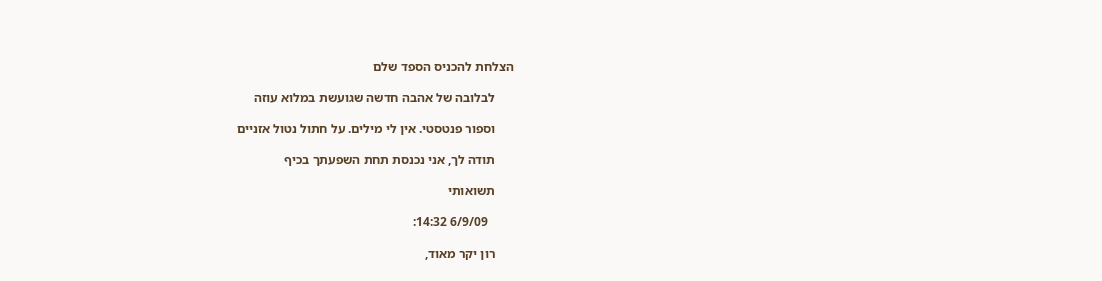הצלחת להכניס הספד שלם

      לבלובה של אהבה חדשה שגועשת במלוא עוזה

      וספור פנטסטי. אין לי מילים. על חתול נטול אזניים

      תודה לך, אני נכנסת תחת השפעתך בכיף

      תשואותי

        6/9/09 14:32:

      רון יקר מאוד,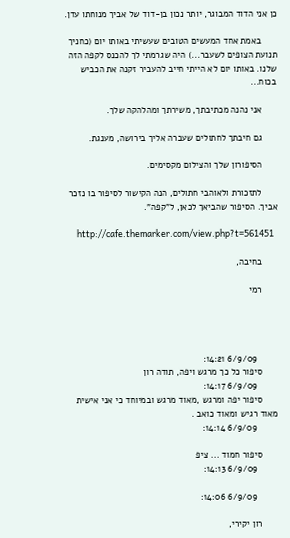כן אני הדוד המבוגר, יותר נכון בן-דוד של אביך מנוחתו עדן.

      באמת אחד המעשים הטובים שעשיתי באותו יום (כחניך תנועת הצופים לשעבר...) היה שגרמתי לך להכנס לקפה הזה שלנו. באותו יום לא הייתי חייב להעביר זקנה את הכביש בכוח...

      אני נהנה מכתיבתך, משירתך ומהלהקה שלך.

      גם חיבתך לחתולים שעברה אליך בירושה, מענגת.

      הסיפורון שלך והצילום מקסימים.

      לתזכורת ולאוהבי חתולים, הנה הקישור לסיפור בו נזכר אביך. הסיפור שהביאך לכאן, ל"קפה".

      http://cafe.themarker.com/view.php?t=561451

      בחיבה,

      רמי




        6/9/09 14:21:
      סיפור כל כך מרגש ויפה, תודה רון
        6/9/09 14:17:
      סיפור יפה ומרגש ,מאוד מרגש ובמיוחד כי אני אישית מאוד רגיש ומאוד כואב .
        6/9/09 14:14:

      סיפור חמוד ... ציפ
        6/9/09 14:13:

        6/9/09 14:06:

      רון יקירי,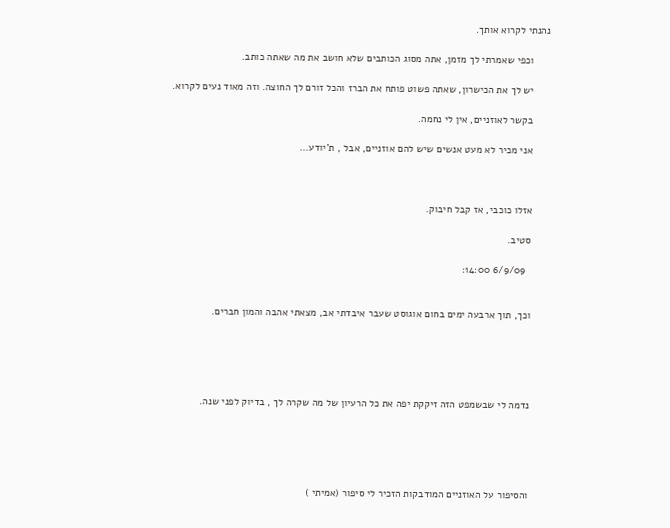נהנתי לקרוא אותך.

      וכפי שאמרתי לך מזמן, אתה מסוג הכותבים שלא חושב את מה שאתה כותב.

      יש לך את הכישרון, שאתה פשוט פותח את הברז והכל זורם לך החוצה. וזה מאוד נעים לקרוא.

      בקשר לאוזניים, אין לי נחמה.

      אני מכיר לא מעט אנשים שיש להם אוזניים, אבל , ת'יודע...



      אזלו כוכבי, אז קבל חיבוק.

      סטיב.

        6/9/09 14:00:


      וכך, תוך ארבעה ימים בחום אוגוסט שעבר איבדתי אב, מצאתי אהבה והמון חברים.





      נדמה לי שבשמפט הזה זיקקת יפה את כל הרעיון של מה שקרה לך , בדיוק לפני שנה.





      והסיפור על האוזניים המודבקות הזכיר לי סיפור (אמיתי )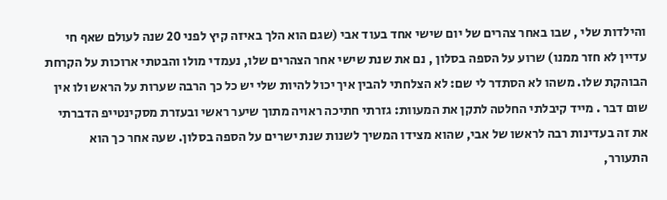והילדות שלי , שבו באחר צהרים של יום שישי אחד בעוד אבי (שגם הוא הלך באיזה קיץ לפני 20 שנה לעולם שאף חי עדיין לא חזר ממנו) שרוע על הספה בסלון , נם את שנת שישי אחר הצהרים שלו, נעמדי מולו והבטתי ארוכות על הקרחת הבוהקת שלו. משהו לא הסתדר לי שם: לא הצלחתי להבין איך יכול להיות שלי יש כל כך הרבה שערות על הראש ולו אין שום דבר . מייד קיבלתי החלטה לתקן את המעוות: גזרתי חתיכה ראויה מתוך שיער ראשי ובעזרת מסקינטייפ הדברתי את זה בעדינות רבה לראשו של אבי, שהוא מצידו המשיך לשנות שנת ישרים על הספה בסלון. שעה אחר כך הוא התעורר,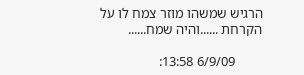הרגיש שמשהו מוזר צמח לו על הקרחת ......והיה שמח......

        6/9/09 13:58: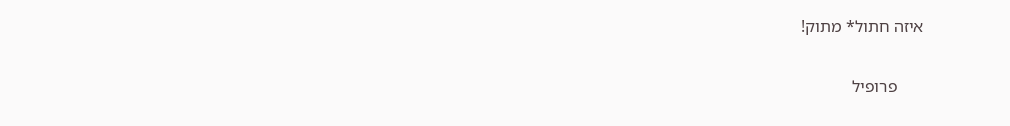איזה חתול* מתוק!

      פרופיל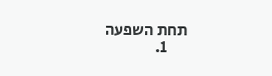תחת השפעה
      1.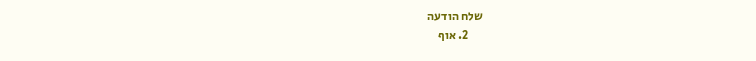שלח הודעה
      2. אוף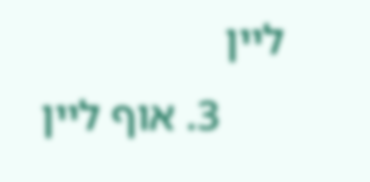ליין
      3. אוף ליין